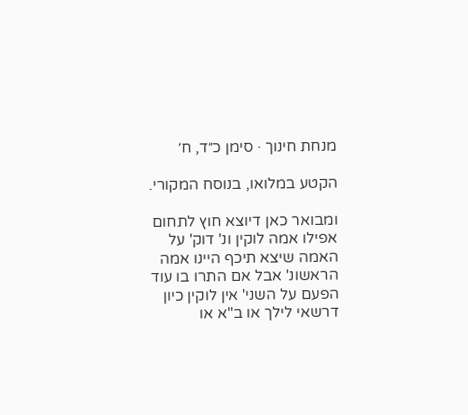מנחת חינוך · סימן כ״ד, ח׳

הקטע במלואו, בנוסח המקורי.

ומבואר כאן דיוצא חוץ לתחום אפילו אמה לוקין ונ' דוק' על האמה שיצא תיכף היינו אמה הראשונ' אבל אם התרו בו עוד הפעם על השני' אין לוקין כיון דרשאי לילך או ב"א או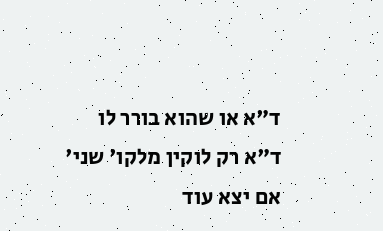ד"א או שהוא בורר לו ד"א רק לוקין מלקו' שני' אם יצא עוד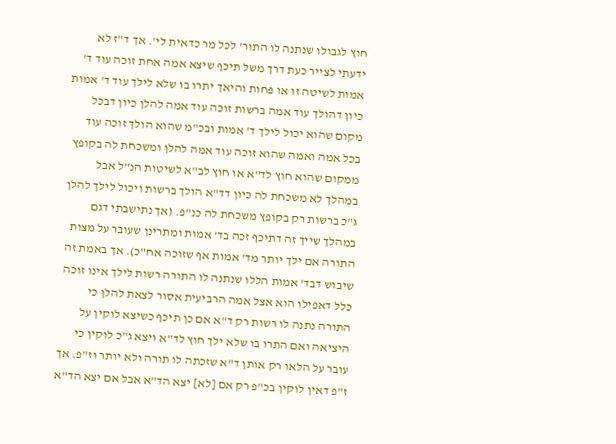חוץ לגבולו שנתנה לו התור' לכל מר כדאית לי'. אך ד"ז לא ידעתי לצייר כעת דרך משל תיכף שיצא אמה אחת זוכה עוד ד' אמות לשיטה זו או פחות והיאך יתרו בו שלא לילך עוד ד' אמות כיון דהולך עוד אמה ברשות זוכה עוד אמה להלן כיון דבכל מקום שהוא יכול לילך ד' אמות ובכ"מ שהוא הולך זוכה עוד בכל אמה ואמה שהוא זוכה עוד אמה להלן ומשכחת לה בקופץ ממקום שהוא חוץ לד"א או חוץ לב"א לשיטות הנ"ל אבל במהלך לא משכחת לה כיון דד"א הולך ברשות ויכול לילך להלן ג"כ ברשות רק בקופץ משכחת לה כנ"פ. (אך נתישבתי דגם במהלך שייך זה דתיכף זכה בד' אמות ומתרינן שעובר על מצות התורה אם ילך יותר מד' אמות אף שזוכה אח"כ). אך באמת זה שיבוש דבד' אמות הללו שנתנה לו התורה רשות לילך אינו זוכה כלל דאפילו הוא אצל אמה הרביעית אסור לצאת להלן כי התורה נתנה לו רשות רק ד"א אם כן תיכף כשיצא לוקין על היציאה ואם התרו בו שלא ילך חוץ לד"א ויצא ג"כ לוקין כי עובר על הלאו רק אותן ד"א שזכתה לו תורה ולא יותר וז"פ. אך ז"פ דאין לוקין בכ"פ רק אם [לא] יצא הד"א אבל אם יצא הד"א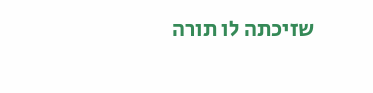שזיכתה לו תורה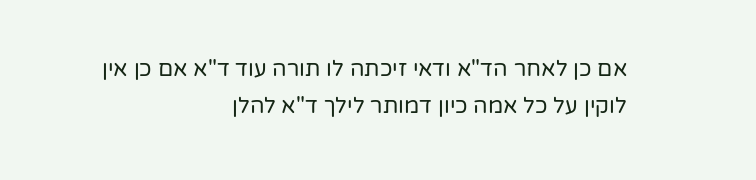אם כן לאחר הד"א ודאי זיכתה לו תורה עוד ד"א אם כן אין לוקין על כל אמה כיון דמותר לילך ד"א להלן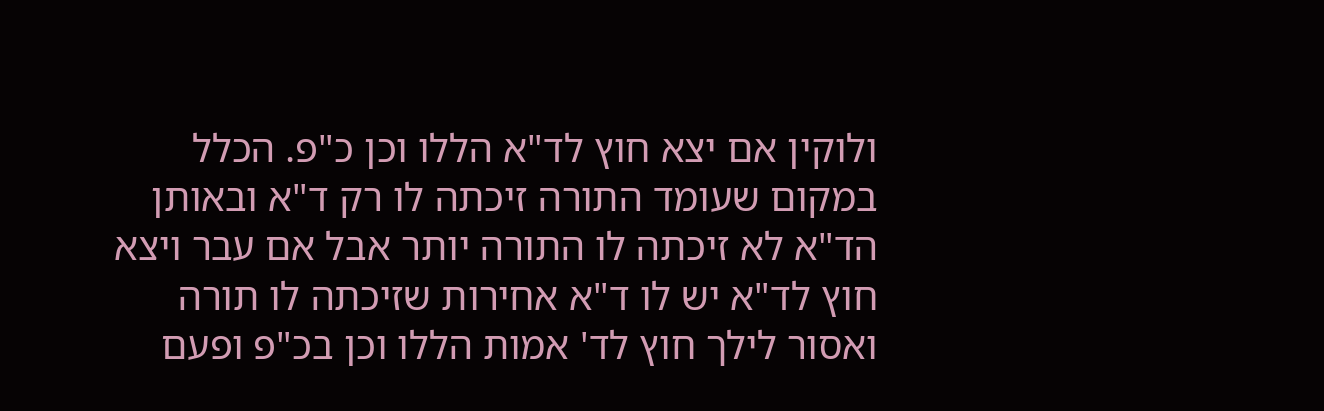ולוקין אם יצא חוץ לד"א הללו וכן כ"פ. הכלל במקום שעומד התורה זיכתה לו רק ד"א ובאותן הד"א לא זיכתה לו התורה יותר אבל אם עבר ויצא חוץ לד"א יש לו ד"א אחירות שזיכתה לו תורה ואסור לילך חוץ לד' אמות הללו וכן בכ"פ ופעם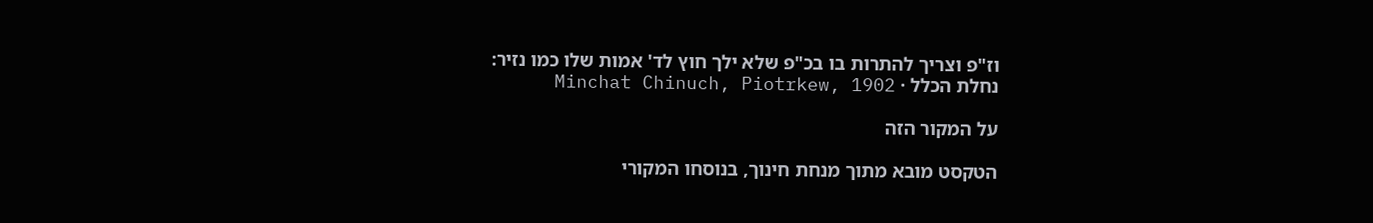וז"פ וצריך להתרות בו בכ"פ שלא ילך חוץ לד' אמות שלו כמו נזיר:
נחלת הכלל · Minchat Chinuch, Piotrkew, 1902

על המקור הזה

הטקסט מובא מתוך מנחת חינוך, בנוסחו המקורי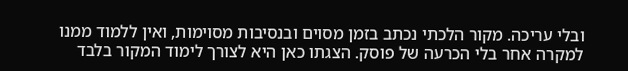ובלי עריכה. מקור הלכתי נכתב בזמן מסוים ובנסיבות מסוימות, ואין ללמוד ממנו למקרה אחר בלי הכרעה של פוסק. הצגתו כאן היא לצורך לימוד המקור בלבד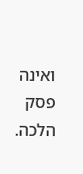ואינה פסק הלכה.